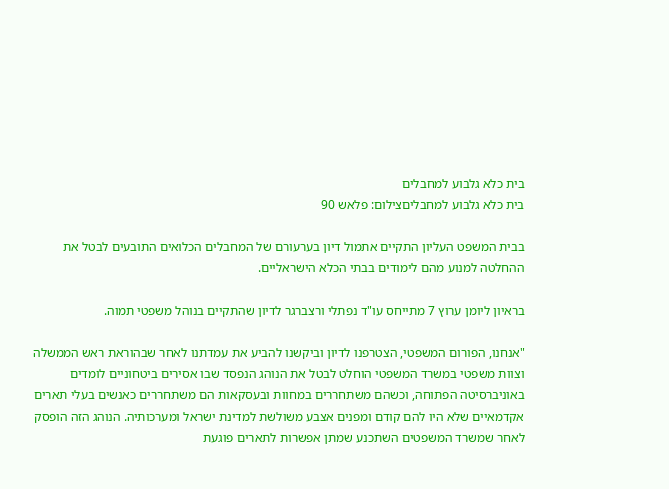בית כלא גלבוע למחבלים
בית כלא גלבוע למחבליםצילום: פלאש 90

בבית המשפט העליון התקיים אתמול דיון בערעורם של המחבלים הכלואים התובעים לבטל את ההחלטה למנוע מהם לימודים בבתי הכלא הישראליים.

בראיון ליומן ערוץ 7 מתייחס עו"ד נפתלי ורצברגר לדיון שהתקיים בנוהל משפטי תמוה.

"אנחנו, הפורום המשפטי, הצטרפנו לדיון וביקשנו להביע את עמדתנו לאחר שבהוראת ראש הממשלה וצוות משפטי במשרד המשפטי הוחלט לבטל את הנוהג הנפסד שבו אסירים ביטחוניים לומדים באוניברסיטה הפתוחה, וכשהם משתחררים במחוות ובעסקאות הם משתחררים כאנשים בעלי תארים אקדמאיים שלא היו להם קודם ומפנים אצבע משולשת למדינת ישראל ומערכותיה. הנוהג הזה הופסק לאחר שמשרד המשפטים השתכנע שמתן אפשרות לתארים פוגעת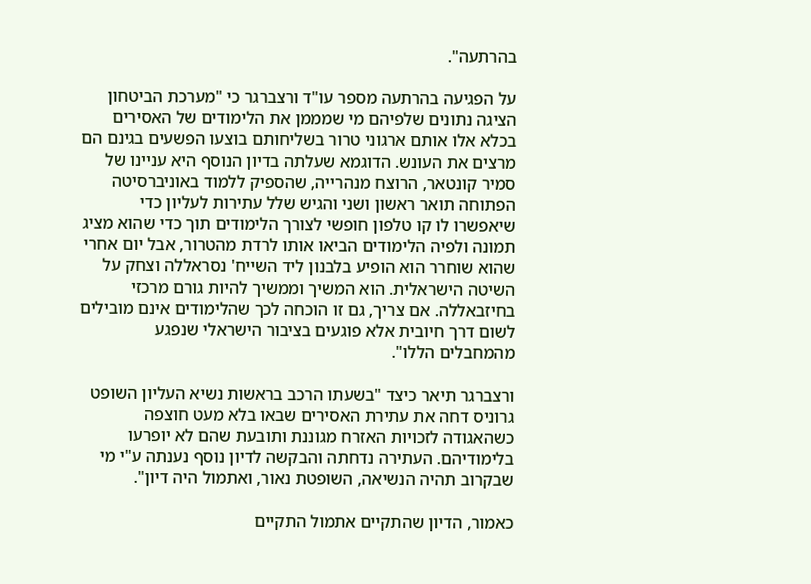בהרתעה".

על הפגיעה בהרתעה מספר עו"ד ורצברגר כי "מערכת הביטחון הציגה נתונים שלפיהם מי שמממן את הלימודים של האסירים בכלא אלו אותם ארגוני טרור בשליחותם בוצעו הפשעים בגינם הם מרצים את העונש. הדוגמא שעלתה בדיון הנוסף היא עניינו של סמיר קונטאר, הרוצח מנהרייה, שהספיק ללמוד באוניברסיטה הפתוחה תואר ראשון ושני והגיש שלל עתירות לעליון כדי שיאפשרו לו קו טלפון חופשי לצורך הלימודים תוך כדי שהוא מציג תמונה ולפיה הלימודים הביאו אותו לרדת מהטרור, אבל יום אחרי שהוא שוחרר הוא הופיע בלבנון ליד השייח' נסראללה וצחק על השיטה הישראלית. הוא המשיך וממשיך להיות גורם מרכזי בחיזבאללה. אם צריך, גם זו הוכחה לכך שהלימודים אינם מובילים לשום דרך חיובית אלא פוגעים בציבור הישראלי שנפגע מהמחבלים הללו".

ורצברגר תיאר כיצד "בשעתו הרכב בראשות נשיא העליון השופט גרוניס דחה את עתירת האסירים שבאו בלא מעט חוצפה כשהאגודה לזכויות האזרח מגוננת ותובעת שהם לא יופרעו בלימודיהם. העתירה נדחתה והבקשה לדיון נוסף נענתה ע"י מי שבקרוב תהיה הנשיאה, השופטת נאור, ואתמול היה דיון".

כאמור, הדיון שהתקיים אתמול התקיים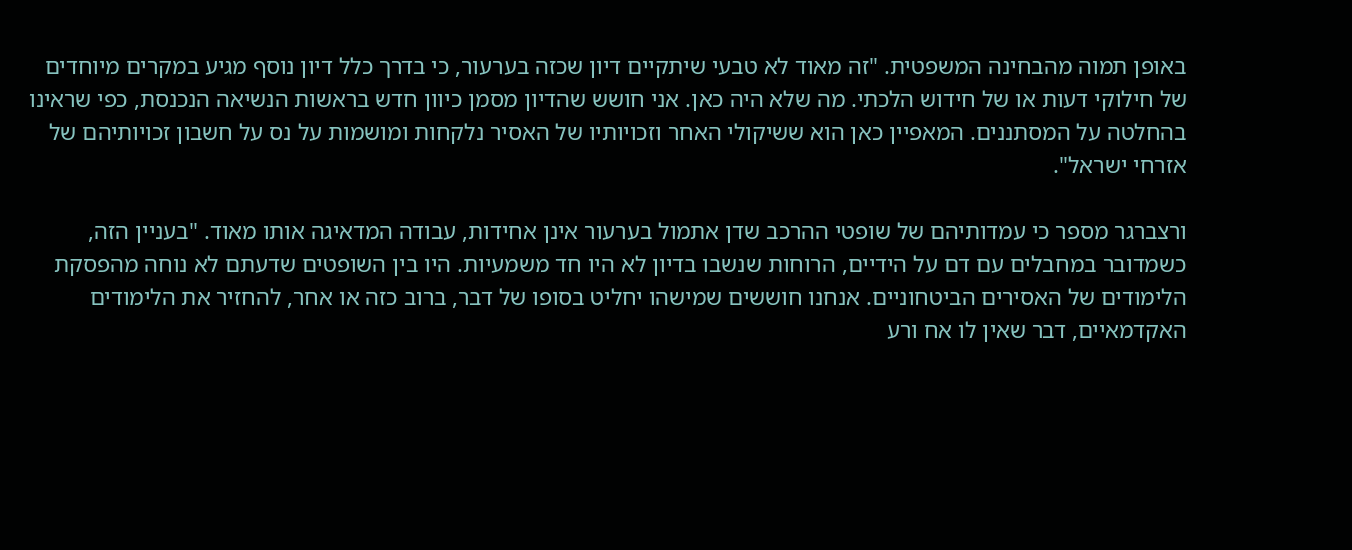באופן תמוה מהבחינה המשפטית. "זה מאוד לא טבעי שיתקיים דיון שכזה בערעור, כי בדרך כלל דיון נוסף מגיע במקרים מיוחדים של חילוקי דעות או של חידוש הלכתי. מה שלא היה כאן. אני חושש שהדיון מסמן כיוון חדש בראשות הנשיאה הנכנסת, כפי שראינו בהחלטה על המסתננים. המאפיין כאן הוא ששיקולי האחר וזכויותיו של האסיר נלקחות ומושמות על נס על חשבון זכויותיהם של אזרחי ישראל".

ורצברגר מספר כי עמדותיהם של שופטי ההרכב שדן אתמול בערעור אינן אחידות, עבודה המדאיגה אותו מאוד. "בעניין הזה, כשמדובר במחבלים עם דם על הידיים, הרוחות שנשבו בדיון לא היו חד משמעיות. היו בין השופטים שדעתם לא נוחה מהפסקת הלימודים של האסירים הביטחוניים. אנחנו חוששים שמישהו יחליט בסופו של דבר, ברוב כזה או אחר, להחזיר את הלימודים האקדמאיים, דבר שאין לו אח ורע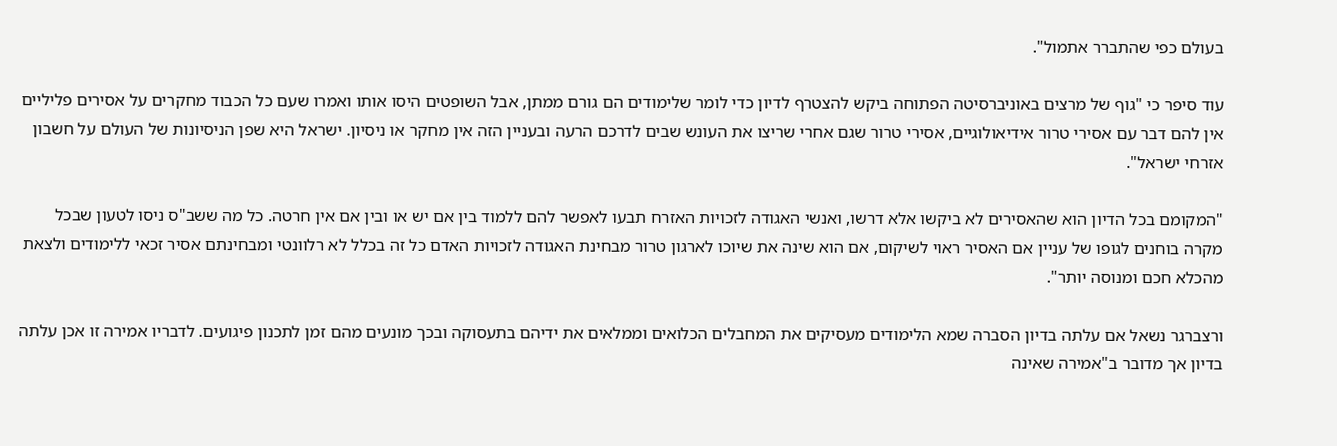בעולם כפי שהתברר אתמול".

עוד סיפר כי "גוף של מרצים באוניברסיטה הפתוחה ביקש להצטרף לדיון כדי לומר שלימודים הם גורם ממתן, אבל השופטים היסו אותו ואמרו שעם כל הכבוד מחקרים על אסירים פליליים אין להם דבר עם אסירי טרור אידיאולוגיים, אסירי טרור שגם אחרי שריצו את העונש שבים לדרכם הרעה ובעניין הזה אין מחקר או ניסיון. ישראל היא שפן הניסיונות של העולם על חשבון אזרחי ישראל".

"המקומם בכל הדיון הוא שהאסירים לא ביקשו אלא דרשו, ואנשי האגודה לזכויות האזרח תבעו לאפשר להם ללמוד בין אם יש או ובין אם אין חרטה. כל מה ששב"ס ניסו לטעון שבכל מקרה בוחנים לגופו של עניין אם האסיר ראוי לשיקום, אם הוא שינה את שיוכו לארגון טרור מבחינת האגודה לזכויות האדם כל זה בכלל לא רלוונטי ומבחינתם אסיר זכאי ללימודים ולצאת מהכלא חכם ומנוסה יותר".

ורצברגר נשאל אם עלתה בדיון הסברה שמא הלימודים מעסיקים את המחבלים הכלואים וממלאים את ידיהם בתעסוקה ובכך מונעים מהם זמן לתכנון פיגועים. לדבריו אמירה זו אכן עלתה בדיון אך מדובר ב"אמירה שאינה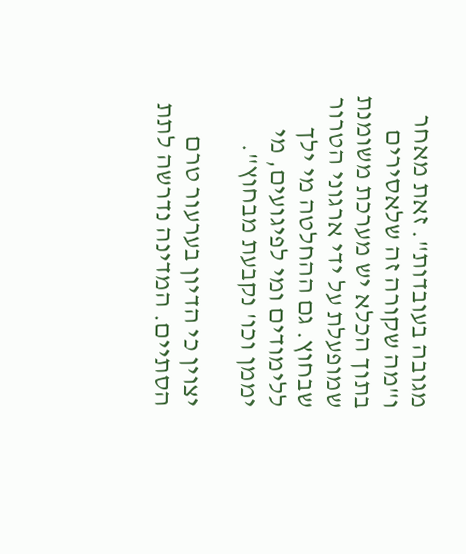מגובה בעובדות". זאת מאחר ו"מה שקורה זה שלאסירים בתוך הכלא יש מערכת משומנת שמופעלת על ידי ארגוני הטרור שבחוץ. גם ההחלטה מי ילך ללימודים ומי לפיגועים, מי יממן וכו' נקבעת מבחוץ".

יצוין כי הדיון בערעור טרם הסתיים. המדינה נדרשה לתת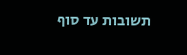תשובות עד סוף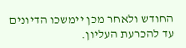החודש ולאחר מכן יימשכו הדיונים עד להכרעת העליון.